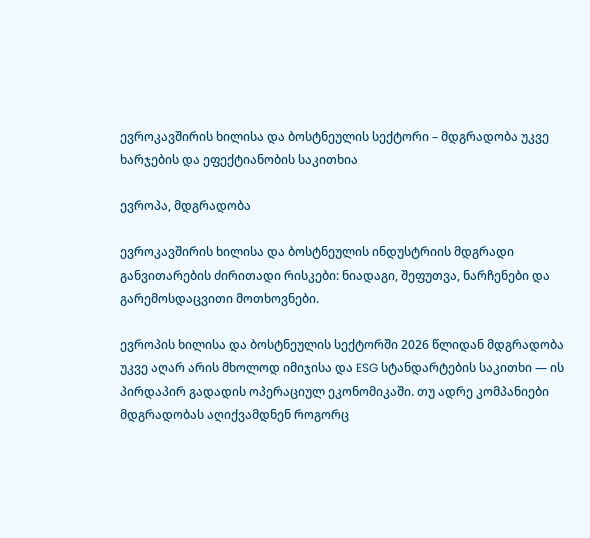ევროკავშირის ხილისა და ბოსტნეულის სექტორი – მდგრადობა უკვე ხარჯების და ეფექტიანობის საკითხია

ევროპა, მდგრადობა

ევროკავშირის ხილისა და ბოსტნეულის ინდუსტრიის მდგრადი განვითარების ძირითადი რისკები: ნიადაგი, შეფუთვა, ნარჩენები და გარემოსდაცვითი მოთხოვნები.

ევროპის ხილისა და ბოსტნეულის სექტორში 2026 წლიდან მდგრადობა უკვე აღარ არის მხოლოდ იმიჯისა და ESG სტანდარტების საკითხი — ის პირდაპირ გადადის ოპერაციულ ეკონომიკაში. თუ ადრე კომპანიები მდგრადობას აღიქვამდნენ როგორც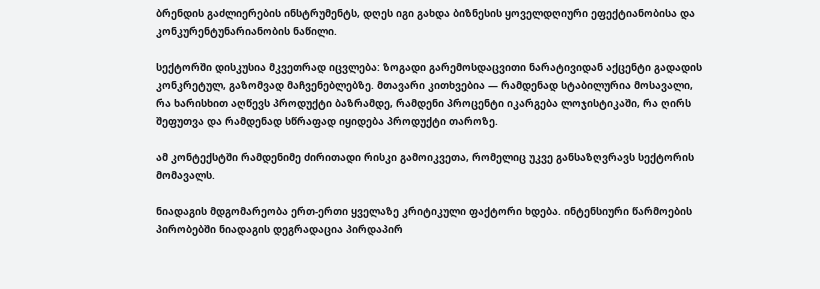ბრენდის გაძლიერების ინსტრუმენტს, დღეს იგი გახდა ბიზნესის ყოველდღიური ეფექტიანობისა და კონკურენტუნარიანობის ნაწილი.

სექტორში დისკუსია მკვეთრად იცვლება: ზოგადი გარემოსდაცვითი ნარატივიდან აქცენტი გადადის კონკრეტულ, გაზომვად მაჩვენებლებზე. მთავარი კითხვებია — რამდენად სტაბილურია მოსავალი, რა ხარისხით აღწევს პროდუქტი ბაზრამდე, რამდენი პროცენტი იკარგება ლოჯისტიკაში, რა ღირს შეფუთვა და რამდენად სწრაფად იყიდება პროდუქტი თაროზე.

ამ კონტექსტში რამდენიმე ძირითადი რისკი გამოიკვეთა, რომელიც უკვე განსაზღვრავს სექტორის მომავალს.

ნიადაგის მდგომარეობა ერთ-ერთი ყველაზე კრიტიკული ფაქტორი ხდება. ინტენსიური წარმოების პირობებში ნიადაგის დეგრადაცია პირდაპირ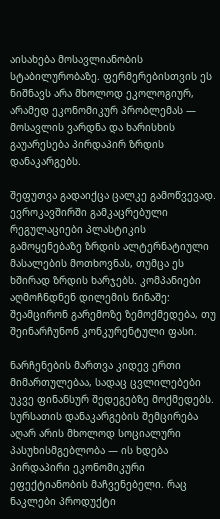აისახება მოსავლიანობის სტაბილურობაზე. ფერმერებისთვის ეს ნიშნავს არა მხოლოდ ეკოლოგიურ, არამედ ეკონომიკურ პრობლემას — მოსავლის ვარდნა და ხარისხის გაუარესება პირდაპირ ზრდის დანაკარგებს.

შეფუთვა გადაიქცა ცალკე გამოწვევად. ევროკავშირში გამკაცრებული რეგულაციები პლასტიკის გამოყენებაზე ზრდის ალტერნატიული მასალების მოთხოვნას, თუმცა ეს ხშირად ზრდის ხარჯებს. კომპანიები აღმოჩნდნენ დილემის წინაშე: შეამცირონ გარემოზე ზემოქმედება, თუ შეინარჩუნონ კონკურენტული ფასი.

ნარჩენების მართვა კიდევ ერთი მიმართულებაა, სადაც ცვლილებები უკვე ფინანსურ შედეგებზე მოქმედებს. სურსათის დანაკარგების შემცირება აღარ არის მხოლოდ სოციალური პასუხისმგებლობა — ის ხდება პირდაპირი ეკონომიკური ეფექტიანობის მაჩვენებელი. რაც ნაკლები პროდუქტი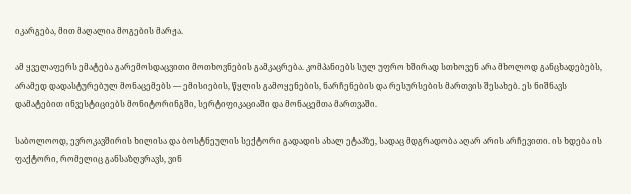იკარგება, მით მაღალია მოგების მარჟა.

ამ ყველაფერს ემატება გარემოსდაცვითი მოთხოვნების გამკაცრება. კომპანიებს სულ უფრო ხშირად სთხოვენ არა მხოლოდ განცხადებებს, არამედ დადასტურებულ მონაცემებს — ემისიების, წყლის გამოყენების, ნარჩენების და რესურსების მართვის შესახებ. ეს ნიშნავს დამატებით ინვესტიციებს მონიტორინგში, სერტიფიკაციაში და მონაცემთა მართვაში.

საბოლოოდ, ევროკავშირის ხილისა და ბოსტნეულის სექტორი გადადის ახალ ეტაპზე, სადაც მდგრადობა აღარ არის არჩევითი. ის ხდება ის ფაქტორი, რომელიც განსაზღვრავს, ვინ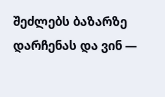შეძლებს ბაზარზე დარჩენას და ვინ —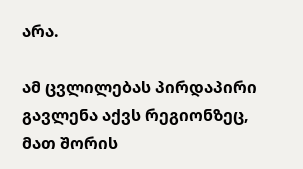არა.

ამ ცვლილებას პირდაპირი გავლენა აქვს რეგიონზეც, მათ შორის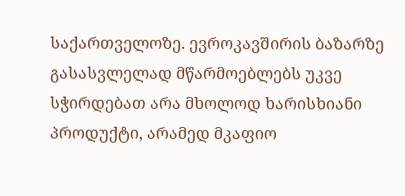საქართველოზე. ევროკავშირის ბაზარზე გასასვლელად მწარმოებლებს უკვე სჭირდებათ არა მხოლოდ ხარისხიანი პროდუქტი, არამედ მკაფიო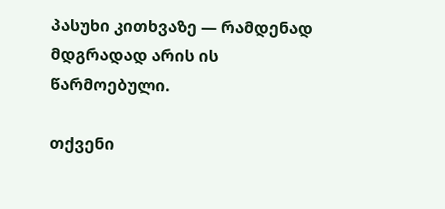პასუხი კითხვაზე — რამდენად მდგრადად არის ის წარმოებული.

თქვენი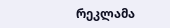რეკლამა